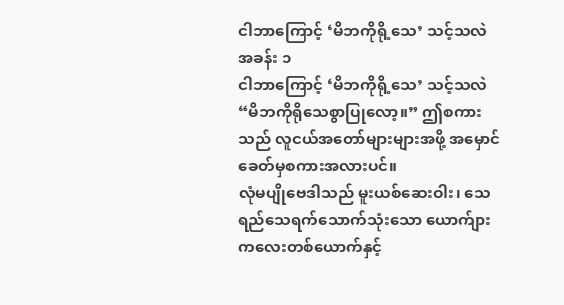ငါဘာကြောင့် ‘မိဘကိုရို့သေ’ သင့်သလဲ
အခန်း ၁
ငါဘာကြောင့် ‘မိဘကိုရို့သေ’ သင့်သလဲ
“မိဘကိုရိုသေစွာပြုလော့။” ဤစကားသည် လူငယ်အတော်များများအဖို့ အမှောင်ခေတ်မှစကားအလားပင်။
လုံမပျိုဗေဒါသည် မူးယစ်ဆေးဝါး၊ သေရည်သေရက်သောက်သုံးသော ယောက်ျားကလေးတစ်ယောက်နှင့်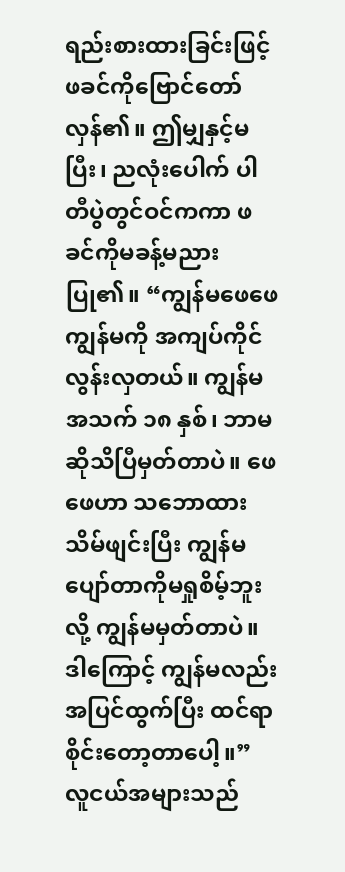ရည်းစားထားခြင်းဖြင့် ဖခင်ကိုဗြောင်တော်လှန်၏။ ဤမျှနှင့်မပြီး၊ ညလုံးပေါက် ပါတီပွဲတွင်ဝင်ကကာ ဖခင်ကိုမခန့်မညားပြု၏။ “ကျွန်မဖေဖေကျွန်မကို အကျပ်ကိုင်လွန်းလှတယ်။ ကျွန်မအသက် ၁၈ နှစ်၊ ဘာမဆိုသိပြီမှတ်တာပဲ။ ဖေဖေဟာ သဘောထားသိမ်ဖျင်းပြီး ကျွန်မပျော်တာကိုမရှုစိမ့်ဘူးလို့ ကျွန်မမှတ်တာပဲ။ ဒါကြောင့် ကျွန်မလည်းအပြင်ထွက်ပြီး ထင်ရာစိုင်းတော့တာပေါ့။”
လူငယ်အများသည်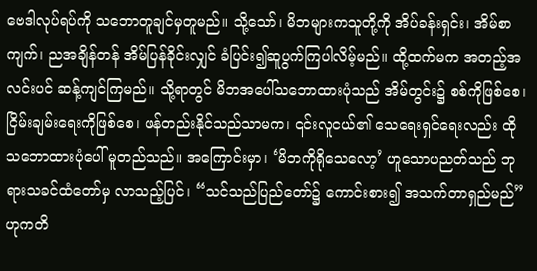ဗေဒါလုပ်ရပ်ကို သဘောတူချင်မှတူမည်။ သို့သော်၊ မိဘများကသူတို့ကို အိပ်ခန်းရှင်း၊ အိမ်စာကျက်၊ ညအချိန်တန် အိမ်ပြန်ခိုင်းလျှင် ခံပြင်း၍ဆူပွက်ကြပါလိမ့်မည်။ ထို့ထက်မက အတည့်အလင်းပင် ဆန့်ကျင်ကြမည်။ သို့ရာတွင် မိဘအပေါ်သဘောထားပုံသည် အိမ်တွင်း၌ စစ်ကိုဖြစ်စေ၊ ငြိမ်းချမ်းရေးကိုဖြစ်စေ၊ ဖန်တည်းနိုင်သည်သာမက၊ ၎င်းလူငယ်၏ သေရေးရှင်ရေးလည်း ထိုသဘောထားပုံပေါ် မူတည်သည်။ အကြောင်းမှာ၊ ‘မိဘကိုရိုသေလော့’ ဟူသောပညတ်သည် ဘုရားသခင်ထံတော်မှ လာသည့်ပြင်၊ “သင်သည်ပြည်တော်၌ ကောင်းစား၍ အသက်တာရှည်မည်” ဟုကတိ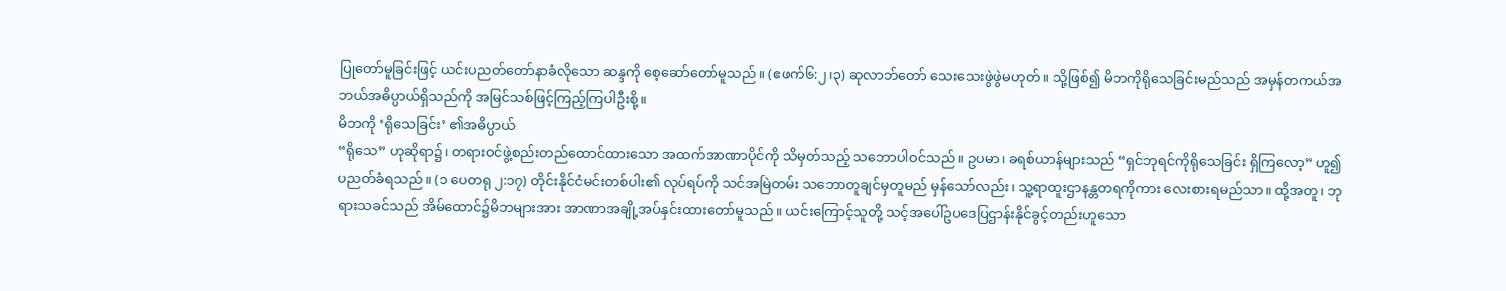ပြုတော်မူခြင်းဖြင့် ယင်းပညတ်တော်နာခံလိုသော ဆန္ဒကို စေ့ဆော်တော်မူသည်။ (ဧဖက်၆:၂၊၃) ဆုလာဘ်တော် သေးသေးဖွဲဖွဲမဟုတ်။ သို့ဖြစ်၍ မိဘကိုရိုသေခြင်းမည်သည် အမှန်တကယ်အဘယ်အဓိပ္ပာယ်ရှိသည်ကို အမြင်သစ်ဖြင့်ကြည့်ကြပါဦးစို့။
မိဘကို ‘ရိုသေခြင်း’ ၏အဓိပ္ပာယ်
“ရိုသေ” ဟုဆိုရာ၌၊ တရားဝင်ဖွဲ့စည်းတည်ထောင်ထားသော အထက်အာဏာပိုင်ကို သိမှတ်သည့် သဘောပါဝင်သည်။ ဥပမာ၊ ခရစ်ယာန်များသည် “ရှင်ဘုရင်ကိုရိုသေခြင်း ရှိကြလော့” ဟူ၍ပညတ်ခံရသည်။ (၁ ပေတရု ၂:၁၇) တိုင်းနိုင်ငံမင်းတစ်ပါး၏ လုပ်ရပ်ကို သင်အမြဲတမ်း သဘောတူချင်မှတူမည် မှန်သော်လည်း၊ သူ့ရာထူးဌာနန္တတရကိုကား လေးစားရမည်သာ။ ထို့အတူ၊ ဘုရားသခင်သည် အိမ်ထောင်၌မိဘများအား အာဏာအချို့အပ်နှင်းထားတော်မူသည်။ ယင်းကြောင့်သူတို့ သင့်အပေါ်ဥပဒေပြဌာန်းနိုင်ခွင့်တည်းဟူသော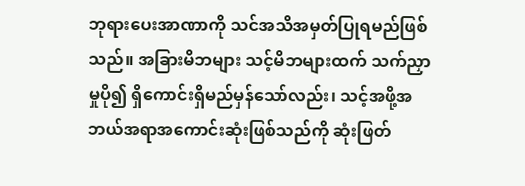ဘုရားပေးအာဏာကို သင်အသိအမှတ်ပြုရမည်ဖြစ်သည်။ အခြားမိဘများ သင့်မိဘများထက် သက်ညှာမှုပို၍ ရှိကောင်းရှိမည်မှန်သော်လည်း၊ သင့်အဖို့အဘယ်အရာအကောင်းဆုံးဖြစ်သည်ကို ဆုံးဖြတ်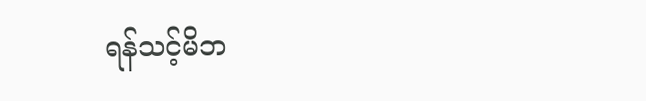ရန်သင့်မိဘ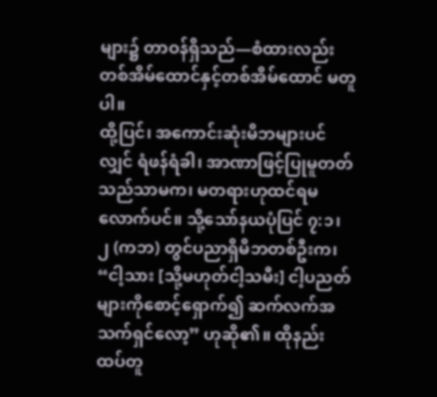များ၌ တာဝန်ရှိသည်—စံထားလည်း တစ်အိမ်ထောင်နှင့်တစ်အိမ်ထောင် မတူပါ။
ထို့ပြင်၊ အကောင်းဆုံးမိဘများပင်လျှင် ရံဖန်ရံခါ၊ အာဏာဖြင့်ပြုမူတတ်သည်သာမက၊ မတရားဟုထင်ရမလောက်ပင်။ သို့သော်နယပုံပြင် ၇:၁၊ ၂ (ကဘ) တွင်ပညာရှိမိဘတစ်ဦးက၊ “ငါ့သား [သို့မဟုတ်ငါ့သမီး] ငါ့ပညတ်များကိုစောင့်ရှောက်၍ ဆက်လက်အသက်ရှင်လော့” ဟုဆို၏။ ထိုနည်းထပ်တူ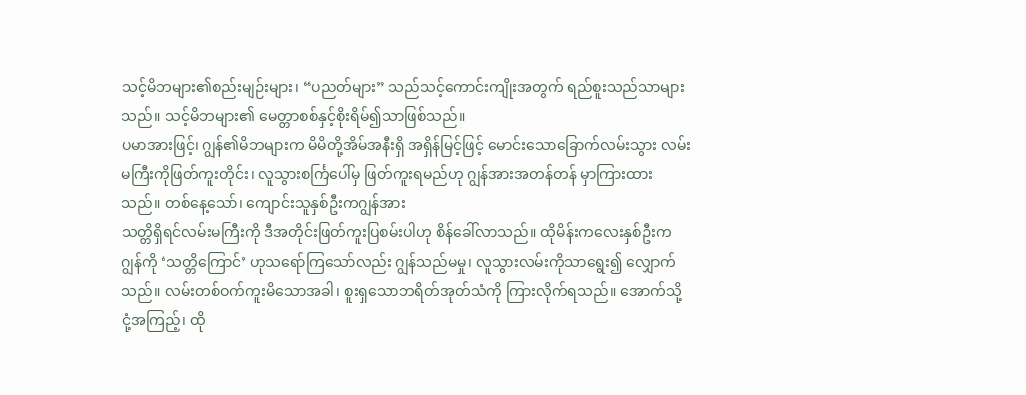သင့်မိဘများ၏စည်းမျဉ်းများ၊ “ပညတ်များ” သည်သင့်ကောင်းကျိုးအတွက် ရည်စူးသည်သာများသည်။ သင့်မိဘများ၏ မေတ္တာစစ်နှင့်စိုးရိမ်၍သာဖြစ်သည်။
ပမာအားဖြင့်၊ ဂျွန်၏မိဘများက မိမိတို့အိမ်အနီးရှိ အရှိန်မြင့်ဖြင့် မောင်းသောခြောက်လမ်းသွား လမ်းမကြီးကိုဖြတ်ကူးတိုင်း၊ လူသွားစင်္ကြပေါ်မှ ဖြတ်ကူးရမည်ဟု ဂျွန်အားအတန်တန် မှာကြားထားသည်။ တစ်နေ့သော်၊ ကျောင်းသူနှစ်ဦးကဂျွန်အား
သတ္တိရှိရင်လမ်းမကြီးကို ဒီအတိုင်းဖြတ်ကူးပြစမ်းပါဟု စိန်ခေါ်လာသည်။ ထိုမိန်းကလေးနှစ်ဦးကဂျွန်ကို ‘သတ္တိကြောင်’ ဟုသရော်ကြသော်လည်း ဂျွန်သည်မမှု၊ လူသွားလမ်းကိုသာရွေး၍ လျှောက်သည်။ လမ်းတစ်ဝက်ကူးမိသောအခါ၊ စူးရှသောဘရိတ်အုတ်သံကို ကြားလိုက်ရသည်။ အောက်သို့ငုံ့အကြည့်၊ ထို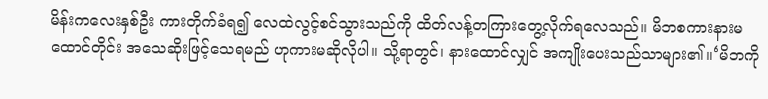မိန်းကလေးနှစ်ဦး ကားတိုက်ခံရ၍ လေထဲလွင့်စင်သွားသည်ကို ထိတ်လန့်တကြားတွေ့လိုက်ရလေသည်။ မိဘစကားနားမထောင်တိုင်း အသေဆိုးဖြင့်သေရမည် ဟုကားမဆိုလိုပါ။ သို့ရာတွင်၊ နားထောင်လျှင် အကျိုးပေးသည်သာများ၏။‘မိဘကို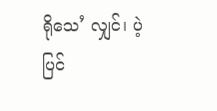ရိုသေ’ လျှင်၊ ပဲ့ပြင်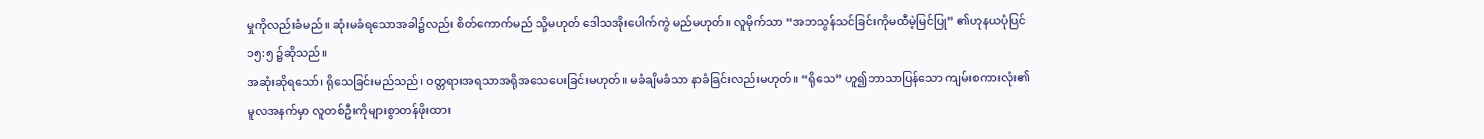မှုကိုလည်းခံမည်။ ဆုံးမခံရသောအခါ၌လည်း စိတ်ကောက်မည် သို့မဟုတ် ဒေါသအိုးပေါက်ကွဲ မည်မဟုတ်။ လူမိုက်သာ “အဘသွန်သင်ခြင်းကိုမထီမဲ့မြင်ပြု” ၏ဟုနယပုံပြင် ၁၅:၅ ၌ဆိုသည်။
အဆုံးဆိုရသော်၊ ရိုသေခြင်းမည်သည်၊ ဝတ္တရားအရသာအရိုအသေပေးခြင်းမဟုတ်။ မခံချိမခံသာ နာခံခြင်းလည်းမဟုတ်။ “ရိုသေ” ဟူ၍ဘာသာပြန်သော ကျမ်းစကားလုံး၏မူလအနက်မှာ လူတစ်ဦးကိုများစွာတန်ဖိုးထား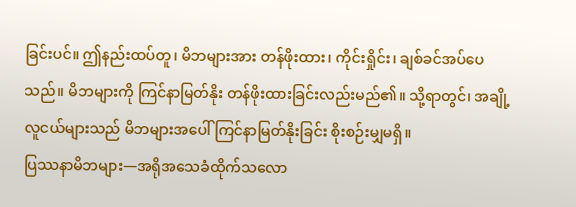ခြင်းပင်။ ဤနည်းထပ်တူ၊ မိဘများအား တန်ဖိုးထား၊ ကိုင်းရှိုင်း၊ ချစ်ခင်အပ်ပေသည်။ မိဘများကို ကြင်နာမြတ်နိုး တန်ဖိုးထားခြင်းလည်းမည်၏။ သို့ရာတွင်၊ အချို့လူငယ်များသည် မိဘများအပေါ် ကြင်နာမြတ်နိုးခြင်း စိုးစဉ်းမျှမရှိ။
ပြဿနာမိဘများ—အရိုအသေခံထိုက်သလော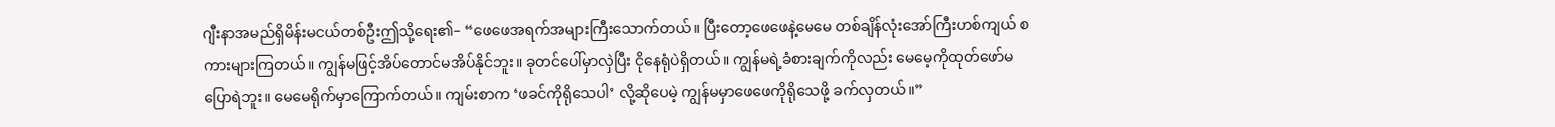ဂျီးနာအမည်ရှိမိန်းမငယ်တစ်ဦးဤသို့ရေး၏– “ဖေဖေအရက်အများကြီးသောက်တယ်။ ပြီးတော့ဖေဖေနဲ့မေမေ တစ်ချိန်လုံးအော်ကြီးဟစ်ကျယ် စကားများကြတယ်။ ကျွန်မဖြင့်အိပ်တောင်မအိပ်နိုင်ဘူး။ ခုတင်ပေါ်မှာလှဲပြီး ငိုနေရုံပဲရှိတယ်။ ကျွန်မရဲ့ခံစားချက်ကိုလည်း မေမေ့ကိုထုတ်ဖော်မပြောရဲဘူး။ မေမေရိုက်မှာကြောက်တယ်။ ကျမ်းစာက ‘ဖခင်ကိုရိုသေပါ’ လို့ဆိုပေမဲ့ ကျွန်မမှာဖေဖေကိုရိုသေဖို့ ခက်လှတယ်။”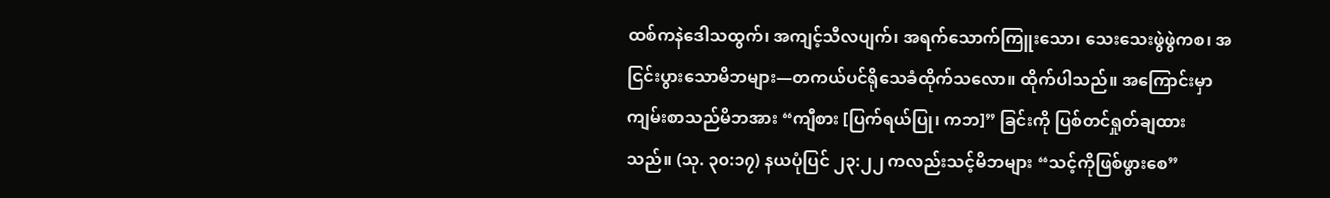ထစ်ကနဲဒေါသထွက်၊ အကျင့်သီလပျက်၊ အရက်သောက်ကြူးသော၊ သေးသေးဖွဲဖွဲကစ၊ အငြင်းပွားသောမိဘများ—တကယ်ပင်ရိုသေခံထိုက်သလော။ ထိုက်ပါသည်။ အကြောင်းမှာ ကျမ်းစာသည်မိဘအား “ကျီစား [ပြက်ရယ်ပြု၊ ကဘ]” ခြင်းကို ပြစ်တင်ရှုတ်ချထားသည်။ (သု. ၃၀:၁၇) နယပုံပြင် ၂၃:၂၂ ကလည်းသင့်မိဘများ “သင့်ကိုဖြစ်ဖွားစေ”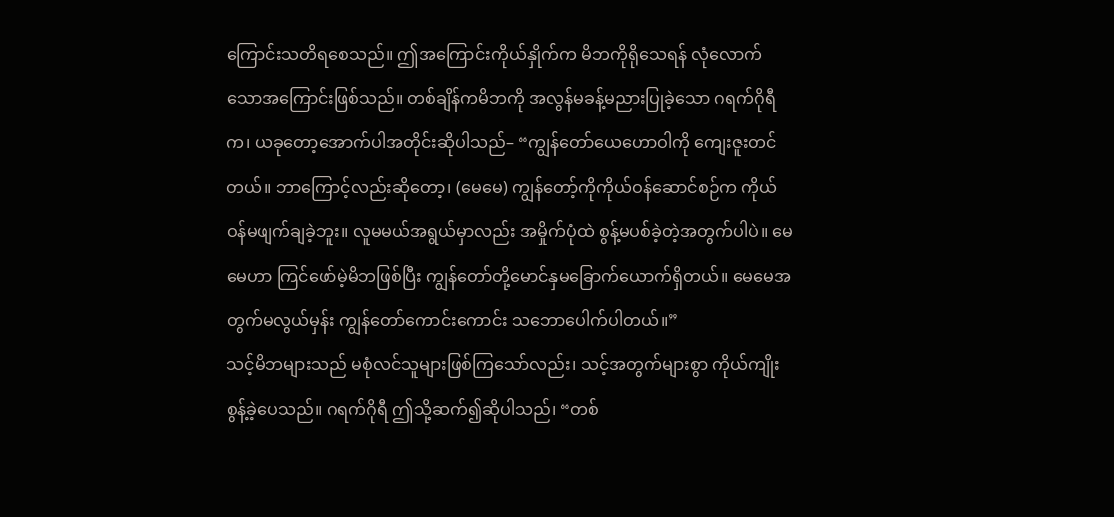ကြောင်းသတိရစေသည်။ ဤအကြောင်းကိုယ်နှိုက်က မိဘကိုရိုသေရန် လုံလောက်သောအကြောင်းဖြစ်သည်။ တစ်ချိန်ကမိဘကို အလွန်မခန့်မညားပြုခဲ့သော ဂရက်ဂိုရီက၊ ယခုတော့အောက်ပါအတိုင်းဆိုပါသည်– “ကျွန်တော်ယေဟောဝါကို ကျေးဇူးတင်တယ်။ ဘာကြောင့်လည်းဆိုတော့၊ (မေမေ) ကျွန်တော့်ကိုကိုယ်ဝန်ဆောင်စဉ်က ကိုယ်ဝန်မဖျက်ချခဲ့ဘူး။ လူမမယ်အရွယ်မှာလည်း အမှိုက်ပုံထဲ စွန့်မပစ်ခဲ့တဲ့အတွက်ပါပဲ။ မေမေဟာ ကြင်ဖော်မဲ့မိဘဖြစ်ပြီး ကျွန်တော်တို့မောင်နှမခြောက်ယောက်ရှိတယ်။ မေမေအတွက်မလွယ်မှန်း ကျွန်တော်ကောင်းကောင်း သဘောပေါက်ပါတယ်။”
သင့်မိဘများသည် မစုံလင်သူများဖြစ်ကြသော်လည်း၊ သင့်အတွက်များစွာ ကိုယ်ကျိုးစွန့်ခဲ့ပေသည်။ ဂရက်ဂိုရီ ဤသို့ဆက်၍ဆိုပါသည်၊ “တစ်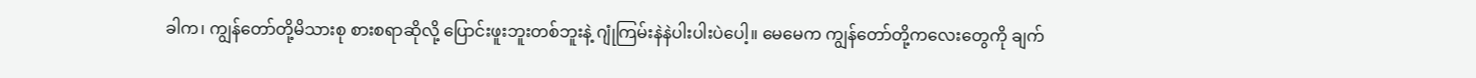ခါက၊ ကျွန်တော်တို့မိသားစု စားစရာဆိုလို့ ပြောင်းဖူးဘူးတစ်ဘူးနဲ့ ဂျုံကြမ်းနဲနဲပါးပါးပဲပေါ့။ မေမေက ကျွန်တော်တို့ကလေးတွေကို ချက်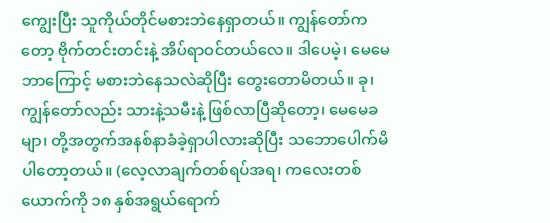ကျွေးပြီး သူကိုယ်တိုင်မစားဘဲနေရှာတယ်။ ကျွန်တော်ကတော့ ဗိုက်တင်းတင်းနဲ့ အိပ်ရာဝင်တယ်လေ။ ဒါပေမဲ့၊ မေမေဘာကြောင့် မစားဘဲနေသလဲဆိုပြီး တွေးတောမိတယ်။ ခု၊ ကျွန်တော်လည်း သားနဲ့သမီးနဲ့ ဖြစ်လာပြီဆိုတော့၊ မေမေခမျာ၊ တို့အတွက်အနစ်နာခံခဲ့ရှာပါလားဆိုပြီး သဘောပေါက်မိပါတော့တယ်။ (လေ့လာချက်တစ်ရပ်အရ၊ ကလေးတစ်ယောက်ကို ၁၈ နှစ်အရွယ်ရောက်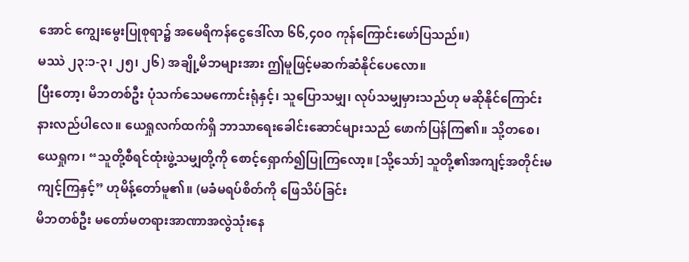အောင် ကျွေးမွေးပြုစုရာ၌ အမေရိကန်ငွေဒေါ်လာ ၆၆,၄၀၀ ကုန်ကြောင်းဖော်ပြသည်။)
မဿဲ ၂၃:၁-၃၊ ၂၅၊ ၂၆) အချို့မိဘများအား ဤမူဖြင့်မဆက်ဆံနိုင်ပေလော။
ပြီးတော့၊ မိဘတစ်ဦး ပုံသက်သေမကောင်းရုံနှင့်၊ သူပြောသမျှ၊ လုပ်သမျှမှားသည်ဟု မဆိုနိုင်ကြောင်းနားလည်ပါလေ။ ယေရှုလက်ထက်ရှိ ဘာသာရေးခေါင်းဆောင်များသည် ဖောက်ပြန်ကြ၏။ သို့တစေ၊ ယေရှုက၊ “သူတို့စီရင်ထုံးဖွဲ့သမျှတို့ကို စောင့်ရှောက်၍ပြုကြလော့။ [သို့သော်] သူတို့၏အကျင့်အတိုင်းမကျင့်ကြနှင့်” ဟုမိန့်တော်မူ၏။ (မခံမရပ်စိတ်ကို ဖြေသိပ်ခြင်း
မိဘတစ်ဦး မတော်မတရားအာဏာအလွဲသုံးနေ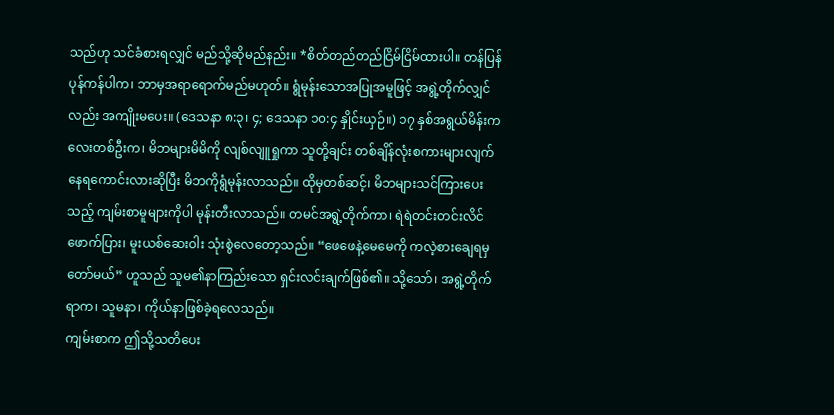သည်ဟု သင်ခံစားရလျှင် မည်သို့ဆိုမည်နည်း။ *စိတ်တည်တည်ငြိမ်ငြိမ်ထားပါ။ တန်ပြန်ပုန်ကန်ပါက၊ ဘာမှအရာရောက်မည်မဟုတ်။ ရွံမုန်းသောအပြုအမူဖြင့် အရွဲ့တိုက်လျှင်လည်း အကျိုးမပေး။ (ဒေသနာ ၈:၃၊ ၄; ဒေသနာ ၁၀:၄ နှိုင်းယှဉ်။) ၁၇ နှစ်အရွယ်မိန်းကလေးတစ်ဦးက၊ မိဘများမိမိကို လျစ်လျူရှုကာ သူတို့ချင်း တစ်ချိန်လုံးစကားများလျက် နေရကောင်းလားဆိုပြီး မိဘကိုရွံမုန်းလာသည်။ ထိုမှတစ်ဆင့်၊ မိဘများသင်ကြားပေးသည့် ကျမ်းစာမူများကိုပါ မုန်းတီးလာသည်။ တမင်အရွဲ့တိုက်ကာ၊ ရဲရဲတင်းတင်းလိင်ဖောက်ပြား၊ မူးယစ်ဆေးဝါး သုံးစွဲလေတော့သည်။ “ဖေဖေနဲ့မေမေကို ကလဲ့စားချေရမှတော်မယ်” ဟူသည် သူမ၏နာကြည်းသော ရှင်းလင်းချက်ဖြစ်၏။ သို့သော်၊ အရွဲ့တိုက်ရာက၊ သူမနာ၊ ကိုယ်နာဖြစ်ခဲ့ရလေသည်။
ကျမ်းစာက ဤသို့သတိပေး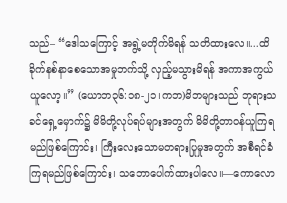သည်– “ဒေါသကြောင့် အရွဲ့မတိုက်မိရန် သတိထားလေ။...ထိခိုက်နစ်နာစေသောအမှုဘက်သို့ လှည့်မသွားမိရန် အကာအကွယ်ယူလော့။” (ယောဘ၃၆:၁၈-၂၁၊ကဘ)မိဘများသည် ဘုရားသခင်ရှေ့မှောက်၌ မိမိတို့လုပ်ရပ်များအတွက် မိမိတို့တာဝန်ယူကြရမည်ဖြစ်ကြောင်း၊ ကြီးလေးသောမတရားပြုမှုအတွက် အစီရင်ခံကြရမည်ဖြစ်ကြောင်း၊ သဘောပေါက်ထားပါလေ။—ကောလော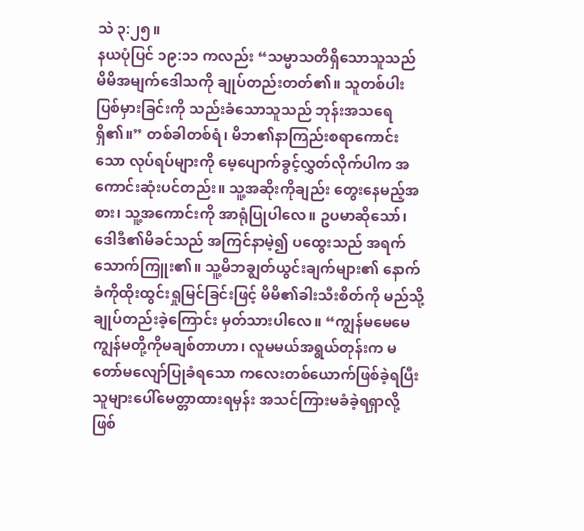သဲ ၃:၂၅။
နယပုံပြင် ၁၉:၁၁ ကလည်း “သမ္မာသတိရှိသောသူသည် မိမိအမျက်ဒေါသကို ချုပ်တည်းတတ်၏။ သူတစ်ပါးပြစ်မှားခြင်းကို သည်းခံသောသူသည် ဘုန်းအသရေရှိ၏။” တစ်ခါတစ်ရံ၊ မိဘ၏နာကြည်းစရာကောင်းသော လုပ်ရပ်များကို မေ့ပျောက်ခွင့်လွှတ်လိုက်ပါက အကောင်းဆုံးပင်တည်း။ သူ့အဆိုးကိုချည်း တွေးနေမည့်အစား၊ သူ့အကောင်းကို အာရုံပြုပါလေ။ ဥပမာဆိုသော်၊ ဒေါဒီ၏မိခင်သည် အကြင်နာမဲ့၍ ပထွေးသည် အရက်သောက်ကြူး၏။ သူ့မိဘချွတ်ယွင်းချက်များ၏ နောက်ခံကိုထိုးထွင်းရှုမြင်ခြင်းဖြင့် မိမိ၏ခါးသီးစိတ်ကို မည်သို့ချုပ်တည်းခဲ့ကြောင်း မှတ်သားပါလေ။ “ကျွန်မမေမေ ကျွန်မတို့ကိုမချစ်တာဟာ၊ လူမမယ်အရွယ်တုန်းက မတော်မလျော်ပြုခံရသော ကလေးတစ်ယောက်ဖြစ်ခဲ့ရပြီး သူများပေါ်မေတ္တာထားရမှန်း အသင်ကြားမခံခဲ့ရရှာလို့ ဖြစ်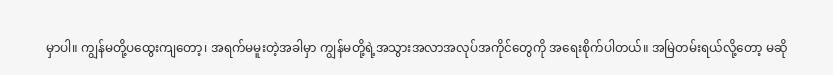မှာပါ။ ကျွန်မတို့ပထွေးကျတော့၊ အရက်မမူးတဲ့အခါမှာ ကျွန်မတို့ရဲ့အသွားအလာအလုပ်အကိုင်တွေကို အရေးစိုက်ပါတယ်။ အမြဲတမ်းရယ်လို့တော့ မဆို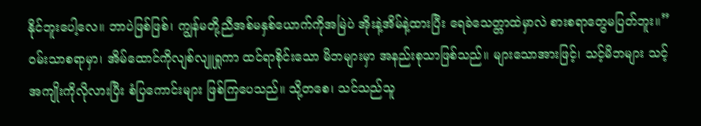နိုင်ဘူးပေါ့လေ။ ဘာပဲဖြစ်ဖြစ်၊ ကျွန်မတို့ညီအစ်မနှစ်ယောက်ကိုအမြဲပဲ အိုးနဲ့အိမ်နဲ့ထားပြီး ရေခဲသေတ္တာထဲမှာလဲ စားစရာတွေမပြတ်ဘူး။”
ဝမ်းသာစရာမှာ၊ အိမ်ထောင်ကိုလျစ်လျူရှုကာ ထင်ရာစိုင်းသော မိဘများမှာ အနည်းစုသာဖြစ်သည်။ များသောအားဖြင့်၊ သင့်မိဘများ သင့်အကျိုးကိုလိုလားပြီး စံပြကောင်းများ ဖြစ်ကြပေသည်။ သို့တစေ၊ သင်သည်သူ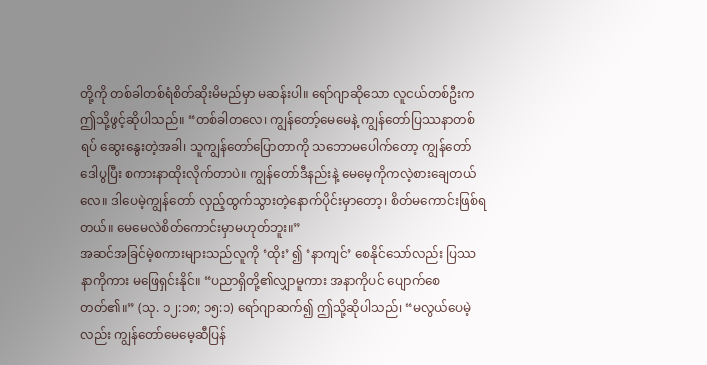တို့ကို တစ်ခါတစ်ရံစိတ်ဆိုးမိမည်မှာ မဆန်းပါ။ ရော်ဂျာဆိုသော လူငယ်တစ်ဦးက ဤသို့ဖွင့်ဆိုပါသည်။ “တစ်ခါတလေ၊ ကျွန်တော့်မေမေနဲ့ ကျွန်တော်ပြဿနာတစ်ရပ် ဆွေးနွေးတဲ့အခါ၊ သူကျွန်တော်ပြောတာကို သဘောမပေါက်တော့ ကျွန်တော်ဒေါပွပြီး စကားနာထိုးလိုက်တာပဲ။ ကျွန်တော်ဒီနည်းနဲ့ မေမေ့ကိုကလဲ့စားချေတယ်လေ။ ဒါပေမဲ့ကျွန်တော် လှည့်ထွက်သွားတဲ့နောက်ပိုင်းမှာတော့၊ စိတ်မကောင်းဖြစ်ရတယ်။ မေမေလဲစိတ်ကောင်းမှာမဟုတ်ဘူး။”
အဆင်အခြင်မဲ့စကားများသည်လူကို ‘ထိုး’ ၍ ‘နာကျင်’ စေနိုင်သော်လည်း ပြဿနာကိုကား မဖြေရှင်းနိုင်။ “ပညာရှိတို့၏လျှာမူကား အနာကိုပင် ပျောက်စေတတ်၏။” (သု. ၁၂:၁၈; ၁၅:၁) ရော်ဂျာဆက်၍ ဤသို့ဆိုပါသည်၊ “မလွယ်ပေမဲ့လည်း ကျွန်တော်မေမေ့ဆီပြန်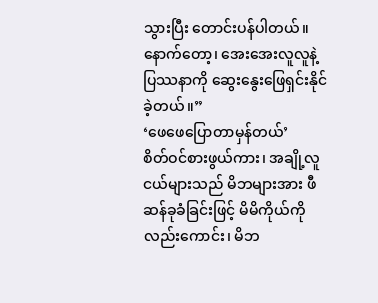သွားပြီး တောင်းပန်ပါတယ်။ နောက်တော့၊ အေးအေးလူလူနဲ့ ပြဿနာကို ဆွေးနွေးဖြေရှင်းနိုင်ခဲ့တယ်။”
‘ဖေဖေပြောတာမှန်တယ်’
စိတ်ဝင်စားဖွယ်ကား၊ အချို့လူငယ်များသည် မိဘများအား ဖီဆန်ခုခံခြင်းဖြင့် မိမိကိုယ်ကိုလည်းကောင်း၊ မိဘ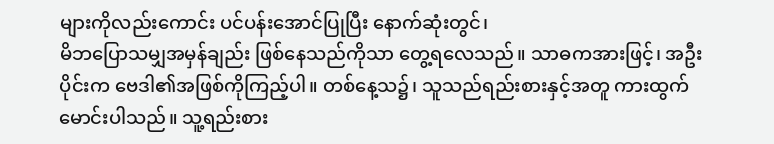များကိုလည်းကောင်း ပင်ပန်းအောင်ပြုပြီး နောက်ဆုံးတွင်၊
မိဘပြောသမျှအမှန်ချည်း ဖြစ်နေသည်ကိုသာ တွေ့ရလေသည်။ သာဓကအားဖြင့်၊ အဦးပိုင်းက ဗေဒါ၏အဖြစ်ကိုကြည့်ပါ။ တစ်နေ့သ၌၊ သူသည်ရည်းစားနှင့်အတူ ကားထွက်မောင်းပါသည်။ သူ့ရည်းစား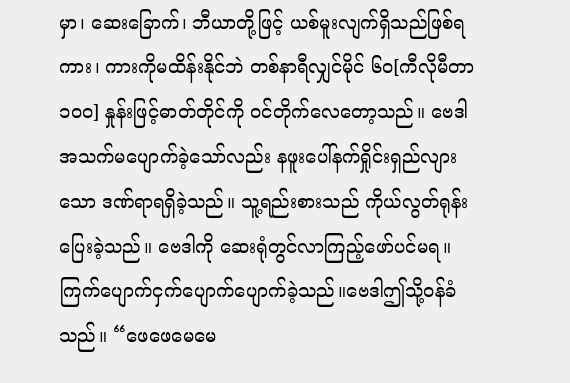မှာ၊ ဆေးခြောက်၊ ဘီယာတို့ဖြင့် ယစ်မူးလျက်ရှိသည်ဖြစ်ရကား၊ ကားကိုမထိန်းနိုင်ဘဲ တစ်နာရီလျှင်မိုင် ၆၀[ကီလိုမီတာ ၁၀၀] နှုန်းဖြင့်ဓာတ်တိုင်ကို ဝင်တိုက်လေတော့သည်။ ဗေဒါအသက်မပျောက်ခဲ့သော်လည်း နဖူးပေါ်နက်ရှိုင်းရှည်လျားသော ဒဏ်ရာရရှိခဲ့သည်။ သူ့ရည်းစားသည် ကိုယ်လွတ်ရုန်းပြေးခဲ့သည်။ ဗေဒါကို ဆေးရုံတွင်လာကြည့်ဖော်ပင်မရ။ ကြက်ပျောက်ငှက်ပျောက်ပျောက်ခဲ့သည်။ဗေဒါဤသို့ဝန်ခံသည်။ “ဖေဖေမေမေ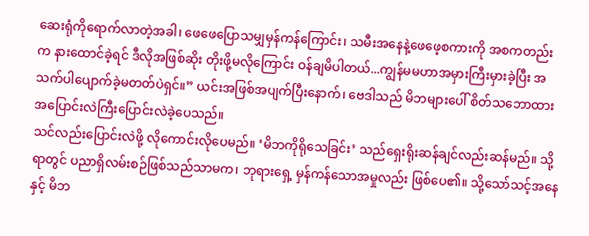ဆေးရုံကိုရောက်လာတဲ့အခါ၊ ဖေဖေပြောသမျှမှန်ကန်ကြောင်း၊ သမီးအနေနဲ့ဖေဖေ့စကားကို အစကတည်းက နားထောင်ခဲ့ရင် ဒီလိုအဖြစ်ဆိုး တိုးဖို့မလိုကြောင်း ဝန်ချမိပါတယ်...ကျွန်မမဟာအမှားကြီးမှားခဲ့ပြီး အသက်ပါပျောက်ခဲ့မတတ်ပဲရှင်။” ယင်းအဖြစ်အပျက်ပြီးနောက်၊ ဗေဒါသည် မိဘများပေါ် စိတ်သဘောထား အပြောင်းလဲကြီးပြောင်းလဲခဲ့ပေသည်။
သင်လည်းပြောင်းလဲဖို့ လိုကောင်းလိုပေမည်။ ‘မိဘကိုရိုသေခြင်း’ သည်ရှေးရိုးဆန်ချင်လည်းဆန်မည်။ သို့ရာတွင် ပညာရှိလမ်းစဉ်ဖြစ်သည်သာမက၊ ဘုရားရှေ့ မှန်ကန်သောအမှုလည်း ဖြစ်ပေ၏။ သို့သော်သင့်အနေနှင့် မိဘ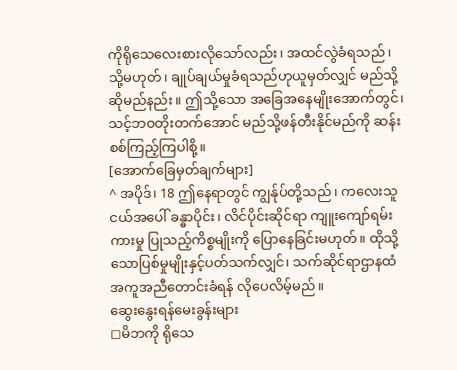ကိုရိုသေလေးစားလိုသော်လည်း၊ အထင်လွဲခံရသည်၊ သို့မဟုတ်၊ ချုပ်ချယ်မှုခံရသည်ဟုယူမှတ်လျှင် မည်သို့ဆိုမည်နည်း။ ဤသို့သော အခြေအနေမျိုးအောက်တွင်၊ သင့်ဘဝတိုးတက်အောင် မည်သို့ဖန်တီးနိုင်မည်ကို ဆန်းစစ်ကြည့်ကြပါစို့။
[အောက်ခြေမှတ်ချက်များ]
^ အပိုဒ်၊ 18 ဤနေရာတွင် ကျွန်ုပ်တို့သည်၊ ကလေးသူငယ်အပေါ် ခန္ဓာပိုင်း၊ လိင်ပိုင်းဆိုင်ရာ ကျူးကျော်ရမ်းကားမှု ပြုသည့်ကိစ္စမျိုးကို ပြောနေခြင်းမဟုတ်။ ထိုသို့သောပြစ်မှုမျိုးနှင့်ပတ်သက်လျှင်၊ သက်ဆိုင်ရာဌာနထံ အကူအညီတောင်းခံရန် လိုပေလိမ့်မည်။
ဆွေးနွေးရန်မေးခွန်းများ
◻မိဘကို ရိုသေ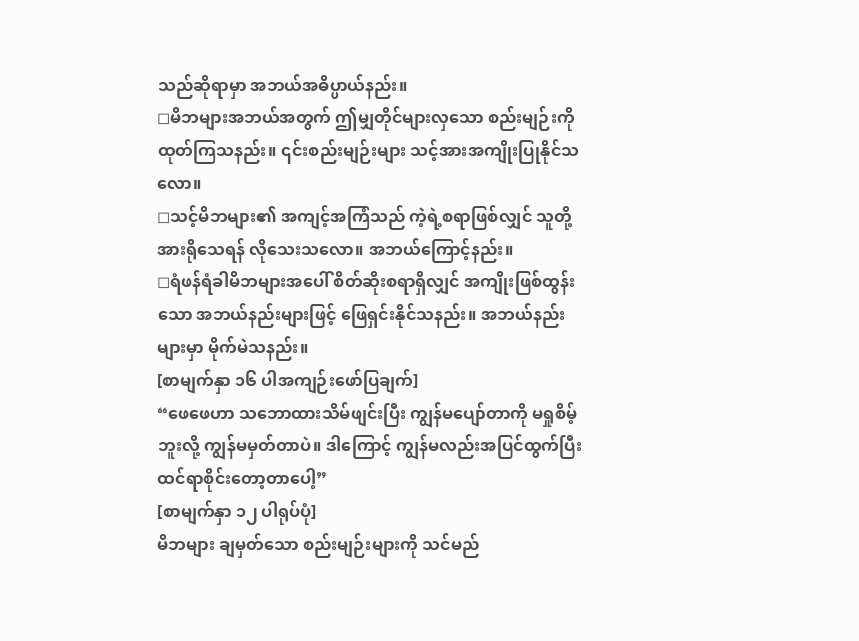သည်ဆိုရာမှာ အဘယ်အဓိပ္ပာယ်နည်း။
◻မိဘများအဘယ်အတွက် ဤမျှတိုင်များလှသော စည်းမျဉ်းကို ထုတ်ကြသနည်း။ ၎င်းစည်းမျဉ်းများ သင့်အားအကျိုးပြုနိုင်သလော။
◻သင့်မိဘများ၏ အကျင့်အကြံသည် ကဲ့ရဲ့စရာဖြစ်လျှင် သူတို့အားရိုသေရန် လိုသေးသလော။ အဘယ်ကြောင့်နည်း။
◻ရံဖန်ရံခါမိဘများအပေါ် စိတ်ဆိုးစရာရှိလျှင် အကျိုးဖြစ်ထွန်းသော အဘယ်နည်းများဖြင့် ဖြေရှင်းနိုင်သနည်း။ အဘယ်နည်းများမှာ မိုက်မဲသနည်း။
[စာမျက်နှာ ၁၆ ပါအကျဉ်းဖော်ပြချက်]
“ဖေဖေဟာ သဘောထားသိမ်ဖျင်းပြီး ကျွန်မပျော်တာကို မရှုစိမ့်ဘူးလို့ ကျွန်မမှတ်တာပဲ။ ဒါကြောင့် ကျွန်မလည်းအပြင်ထွက်ပြီး ထင်ရာစိုင်းတော့တာပေါ့”
[စာမျက်နှာ ၁၂ ပါရုပ်ပုံ]
မိဘများ ချမှတ်သော စည်းမျဉ်းများကို သင်မည်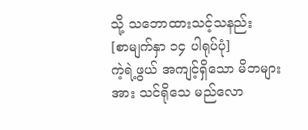သို့ သဘောထားသင့်သနည်း
[စာမျက်နှာ ၁၄ ပါရုပ်ပုံ]
ကဲ့ရဲ့ဖွယ် အကျင့်ရှိသော မိဘများအား သင်ရိုသေ မည်လော